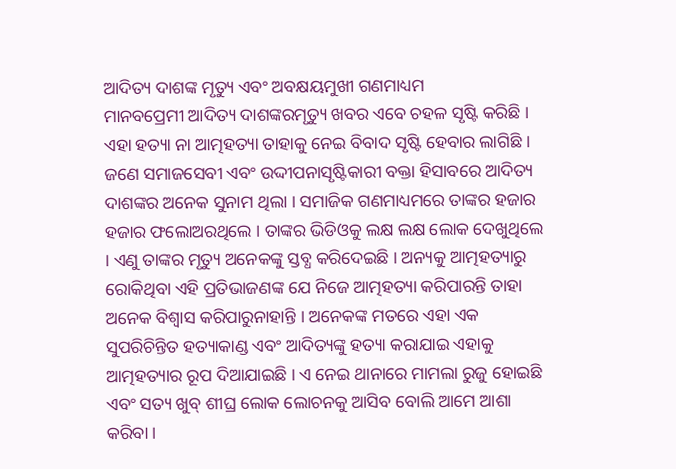ଆଦିତ୍ୟ ଦାଶଙ୍କ ମୃତ୍ୟୁ ଏବଂ ଅବକ୍ଷୟମୁଖୀ ଗଣମାଧ୍ୟମ
ମାନବପ୍ରେମୀ ଆଦିତ୍ୟ ଦାଶଙ୍କରମୃତ୍ୟୁ ଖବର ଏବେ ଚହଳ ସୃଷ୍ଟି କରିଛି । ଏହା ହତ୍ୟା ନା ଆତ୍ମହତ୍ୟା ତାହାକୁ ନେଇ ବିବାଦ ସୃଷ୍ଟି ହେବାର ଲାଗିଛି । ଜଣେ ସମାଜସେବୀ ଏବଂ ଉଦ୍ଦୀପନାସୃଷ୍ଟିକାରୀ ବକ୍ତା ହିସାବରେ ଆଦିତ୍ୟ ଦାଶଙ୍କର ଅନେକ ସୁନାମ ଥିଲା । ସମାଜିକ ଗଣମାଧ୍ୟମରେ ତାଙ୍କର ହଜାର ହଜାର ଫଲୋଅରଥିଲେ । ତାଙ୍କର ଭିଡିଓକୁ ଲକ୍ଷ ଲକ୍ଷ ଲୋକ ଦେଖୁଥିଲେ । ଏଣୁ ତାଙ୍କର ମୃତ୍ୟୁ ଅନେକଙ୍କୁ ସ୍ତବ୍ଧ କରିଦେଇଛି । ଅନ୍ୟକୁ ଆତ୍ମହତ୍ୟାରୁ ରୋକିଥିବା ଏହି ପ୍ରତିଭାଜଣଙ୍କ ଯେ ନିଜେ ଆତ୍ମହତ୍ୟା କରିପାରନ୍ତି ତାହା ଅନେକ ବିଶ୍ୱାସ କରିପାରୁନାହାନ୍ତି । ଅନେକଙ୍କ ମତରେ ଏହା ଏକ ସୁପରିଚିନ୍ତିତ ହତ୍ୟାକାଣ୍ଡ ଏବଂ ଆଦିତ୍ୟଙ୍କୁ ହତ୍ୟା କରାଯାଇ ଏହାକୁ ଆତ୍ମହତ୍ୟାର ରୂପ ଦିଆଯାଇଛି । ଏ ନେଇ ଥାନାରେ ମାମଲା ରୁଜୁ ହୋଇଛି ଏବଂ ସତ୍ୟ ଖୁବ୍ ଶୀଘ୍ର ଲୋକ ଲୋଚନକୁ ଆସିବ ବୋଲି ଆମେ ଆଶା କରିବା ।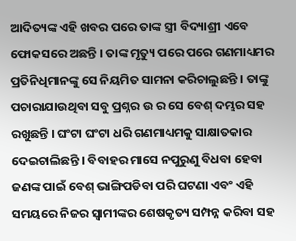ଆଦିତ୍ୟଙ୍କ ଏହି ଖବର ପରେ ତାଙ୍କ ସ୍ତ୍ରୀ ବିଦ୍ୟାଶ୍ରୀ ଏବେ ଫୋକସରେ ଅଛନ୍ତି । ତାଙ୍କ ମୃତ୍ୟୁ ପରେ ପରେ ଗଣମାଧ୍ୟମର ପ୍ରତିନିଧିମାନଙ୍କୁ ସେ ନିୟମିତ ସାମନା କରିଚାଲୁଛନ୍ତି । ତାଙ୍କୁ ପଚାରାଯାଉଥିବା ସବୁ ପ୍ରଶ୍ନର ଉ ର ସେ ବେଶ୍ ଦମ୍ଭର ସହ ରଖୁଛନ୍ତି । ଘଂଟା ଘଂଟା ଧରି ଗଣମାଧ୍ୟମକୁ ସାକ୍ଷାତକାର ଦେଇଚାଲିଛନ୍ତି । ବିବାହର ମାସେ ନପୁରୁଣୁ ବିଧବା ହେବା ଜଣଙ୍କ ପାଇଁ ବେଶ୍ ଭାଙ୍ଗିପଡିବା ପରି ଘଟଣା ଏବଂ ଏହି ସମୟରେ ନିଜର ସ୍ୱାମୀଙ୍କର ଶେଷକୃତ୍ୟ ସମ୍ପନ୍ନ କରିବା ସହ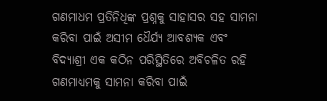ଗଣମାଧମ ପ୍ରତିନିଧିଙ୍କ ପ୍ରଶ୍ନକୁ ସାହାସର ସହ ସାମନା କରିବା ପାଇଁ ଅସୀମ ଧୈର୍ଯ୍ୟ ଆବଶ୍ୟକ ଏବଂ ବିଦ୍ୟାଶ୍ରୀ ଏକ କଠିନ ପରିସ୍ଥିତିରେ ଅବିଚଳିତ ରହି ଗଣମାଧ୍ୟମକୁ ସାମନା କରିବା ପାଇଁ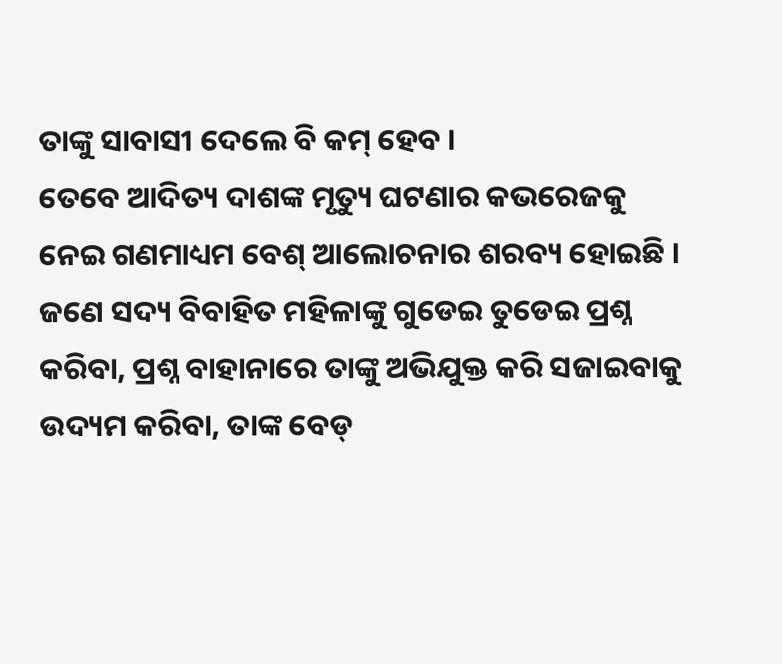ତାଙ୍କୁ ସାବାସୀ ଦେଲେ ବି କମ୍ ହେବ ।
ତେବେ ଆଦିତ୍ୟ ଦାଶଙ୍କ ମୃତ୍ୟୁ ଘଟଣାର କଭରେଜକୁ ନେଇ ଗଣମାଧ୍ୟମ ବେଶ୍ ଆଲୋଚନାର ଶରବ୍ୟ ହୋଇଛି । ଜଣେ ସଦ୍ୟ ବିବାହିତ ମହିଳାଙ୍କୁ ଗୁଡେଇ ତୁଡେଇ ପ୍ରଶ୍ନ କରିବା, ପ୍ରଶ୍ନ ବାହାନାରେ ତାଙ୍କୁ ଅଭିଯୁକ୍ତ କରି ସଜାଇବାକୁ ଉଦ୍ୟମ କରିବା, ତାଙ୍କ ବେଡ୍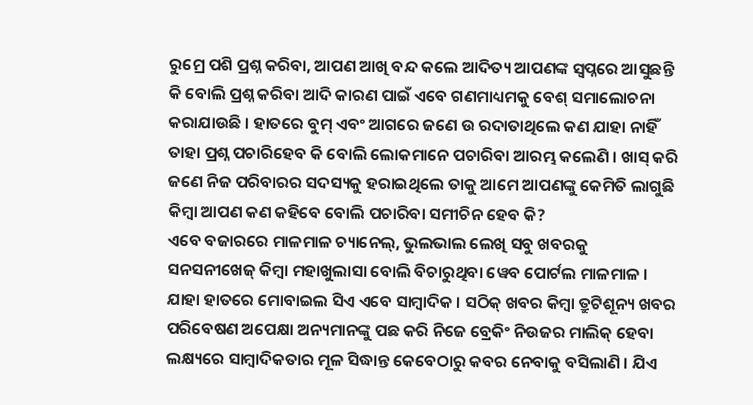ରୁମ୍ରେ ପଶି ପ୍ରଶ୍ନ କରିବା, ଆପଣ ଆଖି ବନ୍ଦ କଲେ ଆଦିତ୍ୟ ଆପଣଙ୍କ ସ୍ୱପ୍ନରେ ଆସୁଛନ୍ତି କି ବୋଲି ପ୍ରଶ୍ନ କରିବା ଆଦି କାରଣ ପାଇଁ ଏବେ ଗଣମାଧ୍ୟମକୁ ବେଶ୍ ସମାଲୋଚନା କରାଯାଉଛି । ହାତରେ ବୁମ୍ ଏବଂ ଆଗରେ ଜଣେ ଉ ରଦାତାଥିଲେ କଣ ଯାହା ନାହିଁ ତାହା ପ୍ରଶ୍ନ ପଚାରିହେବ କି ବୋଲି ଲୋକମାନେ ପଚାରିବା ଆରମ୍ଭ କଲେଣି । ଖାସ୍ କରି ଜଣେ ନିଜ ପରିବାରର ସଦସ୍ୟକୁ ହରାଇଥିଲେ ତାକୁ ଆମେ ଆପଣଙ୍କୁ କେମିତି ଲାଗୁଛି କିମ୍ବା ଆପଣ କଣ କହିବେ ବୋଲି ପଚାରିବା ସମୀଚିନ ହେବ କି?
ଏବେ ବଜାରରେ ମାଳମାଳ ଚ୍ୟାନେଲ୍, ଭୁଲଭାଲ ଲେଖି ସବୁ ଖବରକୁ ସନସନୀଖେଜ୍ କିମ୍ବା ମହାଖୁଲାସା ବୋଲି ବିଚାରୁଥିବା ୱେବ ପୋର୍ଟଲ ମାଳମାଳ । ଯାହା ହାତରେ ମୋବାଇଲ ସିଏ ଏବେ ସାମ୍ବାଦିକ । ସଠିକ୍ ଖବର କିମ୍ବା ତ୍ରୁଟିଶୂନ୍ୟ ଖବର ପରିବେଷଣ ଅପେକ୍ଷା ଅନ୍ୟମାନଙ୍କୁ ପଛ କରି ନିଜେ ବ୍ରେକିଂ ନିଉଜର ମାଲିକ୍ ହେବା ଲକ୍ଷ୍ୟରେ ସାମ୍ବାଦିକତାର ମୂଳ ସିଦ୍ଧାନ୍ତ କେବେଠାରୁ କବର ନେବାକୁ ବସିଲାଣି । ଯିଏ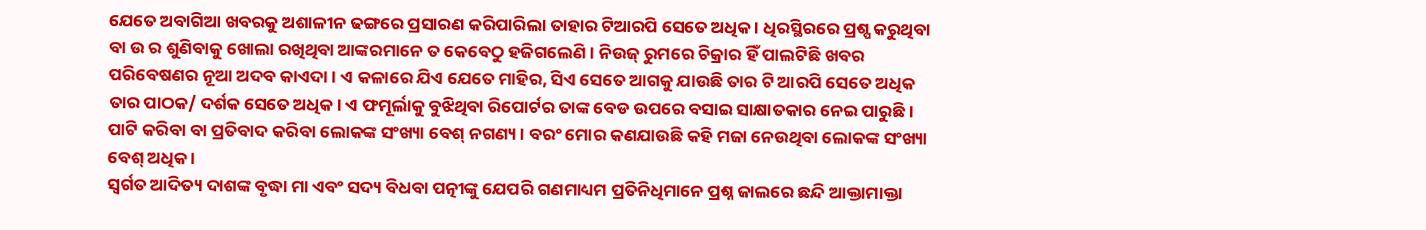ଯେତେ ଅବାଗିଆ ଖବରକୁ ଅଶାଳୀନ ଢଙ୍ଗରେ ପ୍ରସାରଣ କରିପାରିଲା ତାହାର ଟିଆରପି ସେତେ ଅଧିକ । ଧିରସ୍ଥିରରେ ପ୍ରଶ୍ପ କରୁଥିବା ବା ଉ ର ଶୁଣିବାକୁ ଖୋଲା ରଖିଥିବା ଆଙ୍କରମାନେ ତ କେବେଠୁ ହଜିଗଲେଣି । ନିଉଜ୍ ରୁମରେ ଚିକ୍ରାର ହିଁ ପାଲଟିଛି ଖବର ପରିବେଷଣର ନୂଆ ଅଦବ କାଏଦା । ଏ କଳାରେ ଯିଏ ଯେତେ ମାହିର, ସିଏ ସେତେ ଆଗକୁ ଯାଉଛି ତାର ଟି ଆରପି ସେତେ ଅଧିକ ତାର ପାଠକ/ ଦର୍ଶକ ସେତେ ଅଧିକ । ଏ ଫମୂର୍ଲାକୁ ବୁଝିଥିବା ରିପୋର୍ଟର ତାଙ୍କ ବେଡ ଉପରେ ବସାଇ ସାକ୍ଷାତକାର ନେଇ ପାରୁଛି । ପାଟି କରିବା ବା ପ୍ରତିବାଦ କରିବା ଲୋକଙ୍କ ସଂଖ୍ୟା ବେଶ୍ ନଗଣ୍ୟ । ବରଂ ମୋର କଣଯାଉଛି କହି ମଜା ନେଉଥିବା ଲୋକଙ୍କ ସଂଖ୍ୟା ବେଶ୍ ଅଧିକ ।
ସ୍ୱର୍ଗତ ଆଦିତ୍ୟ ଦାଶଙ୍କ ବୃଦ୍ଧା ମା ଏବଂ ସଦ୍ୟ ବିଧବା ପତ୍ନୀଙ୍କୁ ଯେପରି ଗଣମାଧ୍ୟମ ପ୍ରତିନିଧିମାନେ ପ୍ରଶ୍ନ ଜାଲରେ ଛନ୍ଦି ଆକ୍ତାମାକ୍ତା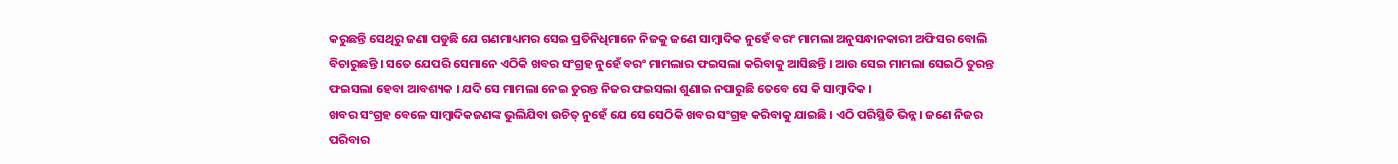କରୁଛନ୍ତି ସେଥିରୁ ଜଣା ପଡୁଛି ଯେ ଗଣମାଧ୍ୟମର ସେଇ ପ୍ରତିନିଧିମାନେ ନିଜକୁ ଜଣେ ସାମ୍ବାଦିକ ନୁହେଁ ବରଂ ମାମଲା ଅନୁସନ୍ଧାନକାରୀ ଅଫିସର ବୋଲି ବିଚାରୁଛନ୍ତି । ସତେ ଯେପରି ସେମାନେ ଏଠିକି ଖବର ସଂଗ୍ରହ ନୁହେଁ ବରଂ ମାମଲାର ଫଇସଲା କରିବାକୁ ଆସିଛନ୍ତି । ଆଉ ସେଇ ମାମଲା ସେଇଠି ତୁରନ୍ତ ଫଇସଲା ହେବା ଆବଶ୍ୟକ । ଯଦି ସେ ମାମଲା ନେଇ ତୁରନ୍ତ ନିଜର ଫଇସଲା ଶୁଣାଇ ନପାରୁଛି ତେବେ ସେ କି ସାମ୍ବାଦିକ ।
ଖବର ସଂଗ୍ରହ ବେଳେ ସାମ୍ବାଦିକଜଣଙ୍କ ଭୁଲିଯିବା ଉଚିତ୍ ନୁହେଁ ଯେ ସେ ସେଠିକି ଖବର ସଂଗ୍ରହ କରିବାକୁ ଯାଇଛି । ଏଠି ପରିସ୍ଥିତି ଭିନ୍ନ । ଜଣେ ନିଜର ପରିବାର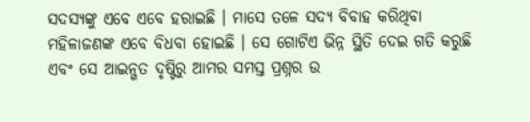ସଦସ୍ୟଙ୍କୁ ଏବେ ଏବେ ହରାଇଛି । ମାସେ ତଳେ ସଦ୍ୟ ବିବାହ କରିଥିବା ମହିଳାଜଣଙ୍କ ଏବେ ବିଧବା ହୋଇଛି । ସେ ଗୋଟିଏ ଭିନ୍ନ ସ୍ଥିତି ଦେଇ ଗତି କରୁଛି ଏବଂ ସେ ଆଇନ୍ଗତ ଦୃଷ୍ଟିରୁ ଆମର ସମସ୍ତ ପ୍ରଶ୍ନର ଉ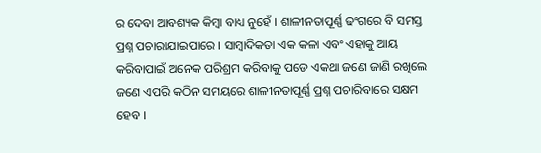ର ଦେବା ଆବଶ୍ୟକ କିମ୍ବା ବାଧ୍ୟ ନୁହେଁ । ଶାଳୀନତାପୂର୍ଣ୍ଣ ଢଂଗରେ ବି ସମସ୍ତ ପ୍ରଶ୍ନ ପଚାରାଯାଇପାରେ । ସାମ୍ବାଦିକତା ଏକ କଳା ଏବଂ ଏହାକୁ ଆୟ କରିବାପାଇଁ ଅନେକ ପରିଶ୍ରମ କରିବାକୁ ପଡେ ଏକଥା ଜଣେ ଜାଣି ରଖିଲେ ଜଣେ ଏପରି କଠିନ ସମୟରେ ଶାଳୀନତାପୂର୍ଣ୍ଣ ପ୍ରଶ୍ନ ପଚାରିବାରେ ସକ୍ଷମ ହେବ ।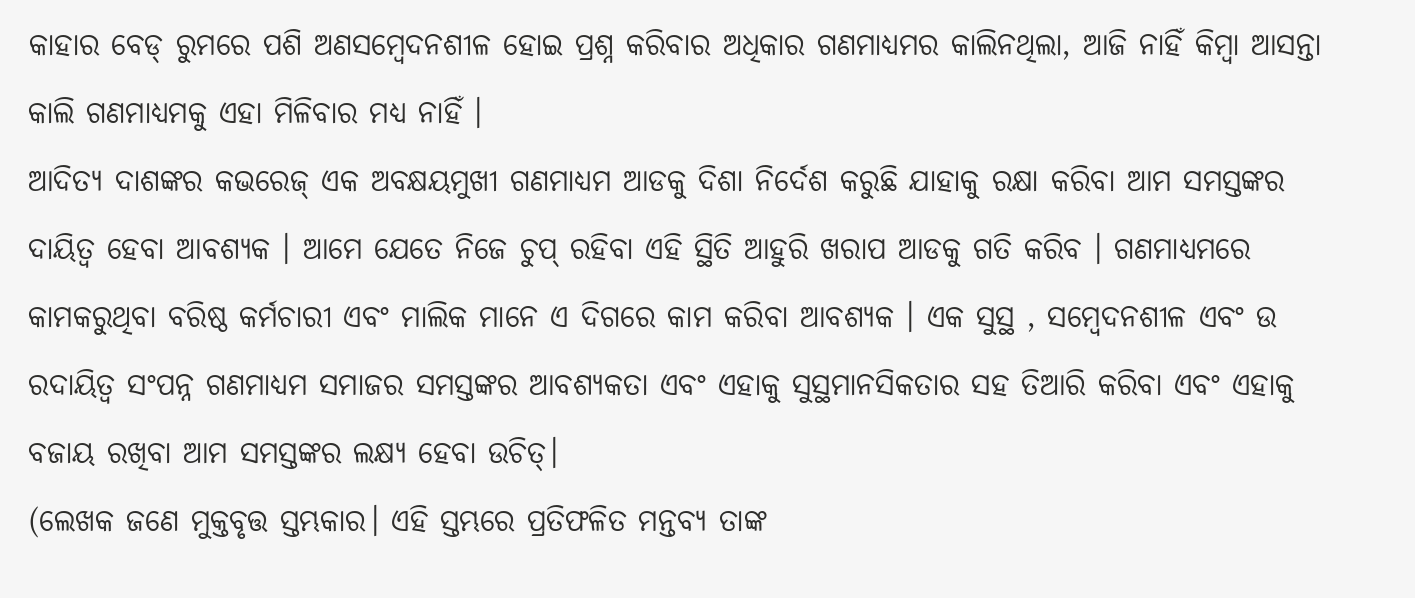କାହାର ବେଡ୍ ରୁମରେ ପଶି ଅଣସମ୍ବେଦନଶୀଳ ହୋଇ ପ୍ରଶ୍ନ କରିବାର ଅଧିକାର ଗଣମାଧ୍ୟମର କାଲିନଥିଲା, ଆଜି ନାହିଁ କିମ୍ବା ଆସନ୍ତା କାଲି ଗଣମାଧ୍ୟମକୁ ଏହା ମିଳିବାର ମଧ୍ୟ ନାହିଁ ।
ଆଦିତ୍ୟ ଦାଶଙ୍କର କଭରେଜ୍ ଏକ ଅବକ୍ଷୟମୁଖୀ ଗଣମାଧ୍ୟମ ଆଡକୁ ଦିଶା ନିର୍ଦେଶ କରୁଛି ଯାହାକୁ ରକ୍ଷା କରିବା ଆମ ସମସ୍ତଙ୍କର ଦାୟିତ୍ଵ ହେବା ଆବଶ୍ୟକ । ଆମେ ଯେତେ ନିଜେ ଚୁପ୍ ରହିବା ଏହି ସ୍ଥିତି ଆହୁରି ଖରାପ ଆଡକୁ ଗତି କରିବ । ଗଣମାଧ୍ୟମରେ କାମକରୁଥିବା ବରିଷ୍ଠ କର୍ମଚାରୀ ଏବଂ ମାଲିକ ମାନେ ଏ ଦିଗରେ କାମ କରିବା ଆବଶ୍ୟକ । ଏକ ସୁସ୍ଥ , ସମ୍ବେଦନଶୀଳ ଏବଂ ଉ ରଦାୟିତ୍ୱ ସଂପନ୍ନ ଗଣମାଧ୍ୟମ ସମାଜର ସମସ୍ତଙ୍କର ଆବଶ୍ୟକତା ଏବଂ ଏହାକୁ ସୁସ୍ଥମାନସିକତାର ସହ ତିଆରି କରିବା ଏବଂ ଏହାକୁ ବଜାୟ ରଖିବା ଆମ ସମସ୍ତଙ୍କର ଲକ୍ଷ୍ୟ ହେବା ଉଚିତ୍।
(ଲେଖକ ଜଣେ ମୁକ୍ତବୃତ୍ତ ସ୍ତମ୍ଭକାର। ଏହି ସ୍ତମ୍ଭରେ ପ୍ରତିଫଳିତ ମନ୍ତବ୍ୟ ତାଙ୍କ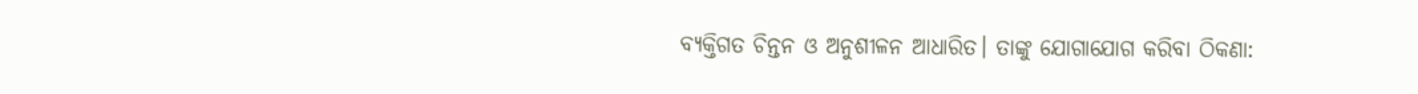ବ୍ୟକ୍ତିଗତ ଚିନ୍ତନ ଓ ଅନୁଶୀଳନ ଆଧାରିତ। ତାଙ୍କୁ ଯୋଗାଯୋଗ କରିବା ଠିକଣା: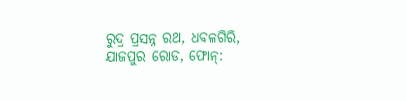ରୁଦ୍ର ପ୍ରସନ୍ନ ରଥ, ଧବଳଗିରି, ଯାଜପୁର ରୋଡ, ଫୋନ୍: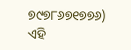୭୯୭୮୬୭୧୭୭୬)
ଏହି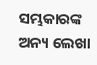ସମ୍ଭକାରଙ୍କ ଅନ୍ୟ ଲେଖା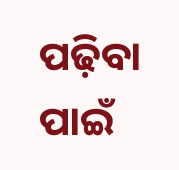ପଢ଼ିବା ପାଇଁ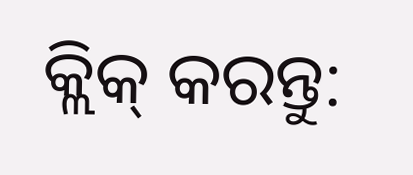କ୍ଲିକ୍ କରନ୍ତୁ: